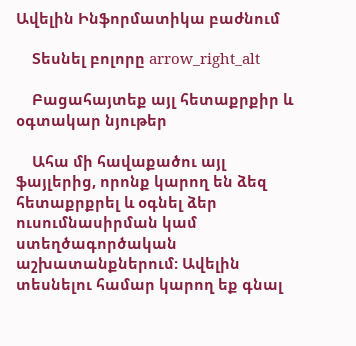Ավելին Ինֆորմատիկա բաժնում

    Տեսնել բոլորը arrow_right_alt

    Բացահայտեք այլ հետաքրքիր և օգտակար նյութեր

    Ահա մի հավաքածու այլ ֆայլերից, որոնք կարող են ձեզ հետաքրքրել և օգնել ձեր ուսումնասիրման կամ ստեղծագործական աշխատանքներում: Ավելին տեսնելու համար կարող եք գնալ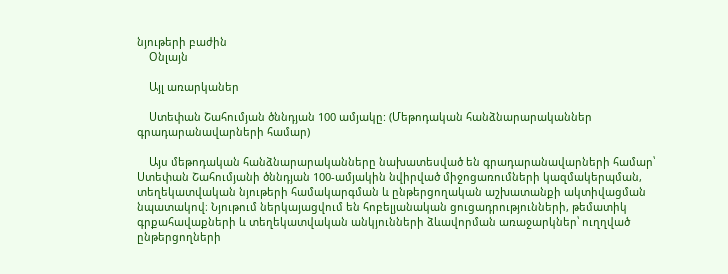նյութերի բաժին
    Օնլայն

    Այլ առարկաներ

    Ստեփան Շահումյան ծննդյան 100 ամյակը: (Մեթոդական հանձնարարականներ գրադարանավարների համար)

    Այս մեթոդական հանձնարարականները նախատեսված են գրադարանավարների համար՝ Ստեփան Շահումյանի ծննդյան 100-ամյակին նվիրված միջոցառումների կազմակերպման, տեղեկատվական նյութերի համակարգման և ընթերցողական աշխատանքի ակտիվացման նպատակով։ Նյութում ներկայացվում են հոբելյանական ցուցադրությունների, թեմատիկ գրքահավաքների և տեղեկատվական անկյունների ձևավորման առաջարկներ՝ ուղղված ընթերցողների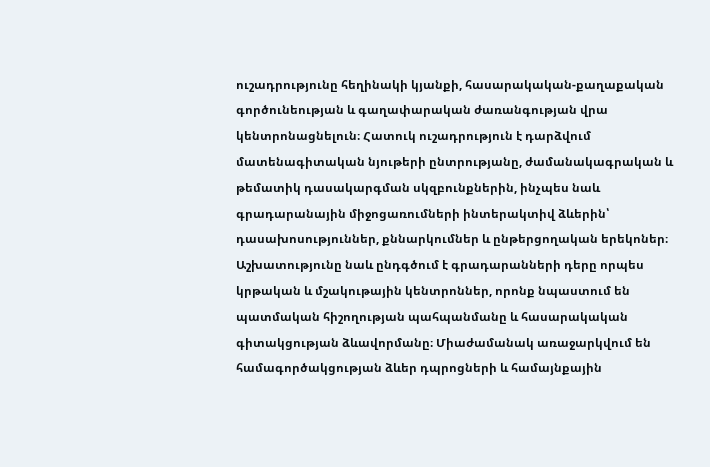ուշադրությունը հեղինակի կյանքի, հասարակական-քաղաքական գործունեության և գաղափարական ժառանգության վրա կենտրոնացնելուն։ Հատուկ ուշադրություն է դարձվում մատենագիտական նյութերի ընտրությանը, ժամանակագրական և թեմատիկ դասակարգման սկզբունքներին, ինչպես նաև գրադարանային միջոցառումների ինտերակտիվ ձևերին՝ դասախոսություններ, քննարկումներ և ընթերցողական երեկոներ։ Աշխատությունը նաև ընդգծում է գրադարանների դերը որպես կրթական և մշակութային կենտրոններ, որոնք նպաստում են պատմական հիշողության պահպանմանը և հասարակական գիտակցության ձևավորմանը։ Միաժամանակ առաջարկվում են համագործակցության ձևեր դպրոցների և համայնքային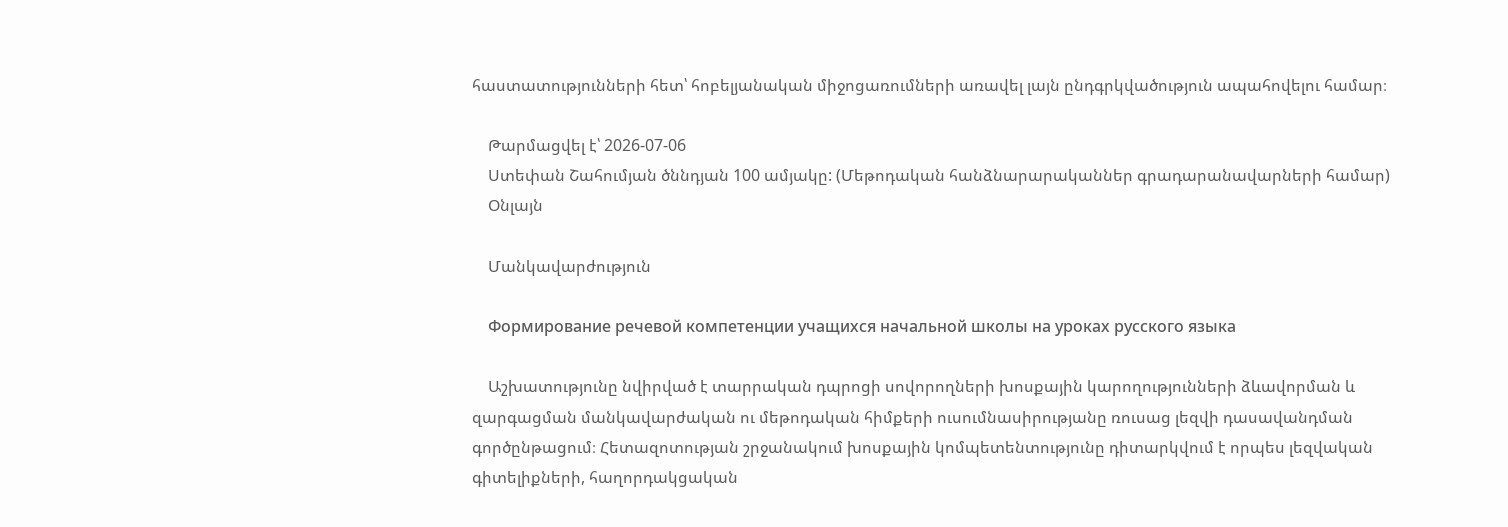հաստատությունների հետ՝ հոբելյանական միջոցառումների առավել լայն ընդգրկվածություն ապահովելու համար։

    Թարմացվել է՝ 2026-07-06
    Ստեփան Շահումյան ծննդյան 100 ամյակը: (Մեթոդական հանձնարարականներ գրադարանավարների համար)
    Օնլայն

    Մանկավարժություն

    Формирование речевой компетенции учащихся начальной школы на уроках русского языка

    Աշխատությունը նվիրված է տարրական դպրոցի սովորողների խոսքային կարողությունների ձևավորման և զարգացման մանկավարժական ու մեթոդական հիմքերի ուսումնասիրությանը ռուսաց լեզվի դասավանդման գործընթացում։ Հետազոտության շրջանակում խոսքային կոմպետենտությունը դիտարկվում է որպես լեզվական գիտելիքների, հաղորդակցական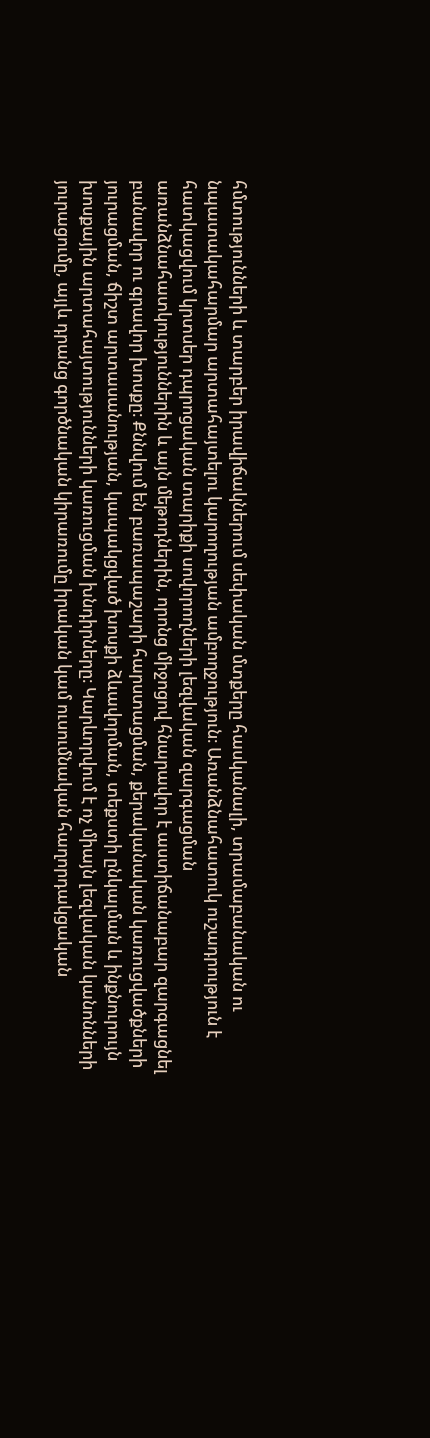հմտությունների և տարբեր իրավիճակներում սեփական մտքերը հասկանալի, տրամաբանական ու նպատակահարմար արտահայտելու կարողության ամբողջություն։ Առանձնահատուկ ուշադրություն է հատկացվում կրտսեր դպրոցական տարիքի սովորողների լեզվական զարգացման առանձնահատկություններին և այն մեթոդներին, որոնց միջոցով հնարավոր է աստիճանաբար զարգացնել բանավոր ու գրավոր խոսքը։ Քննվում են բառապաշարի հարստացման, քերականական կառուցվածքների յուրացման, ճիշտ արտասանության, կապակցված խոսքի ձևավորման, տեքստի ընկալման և ինքնուրույն խոսքային արտահայտությունների կառուցման խնդիրները։ Կարևորվում է ոչ միայն լեզվական կանոնների յուրացումը, այլև դրանց գործնական կիրառումը իրական կամ ուսումնական հաղորդակցական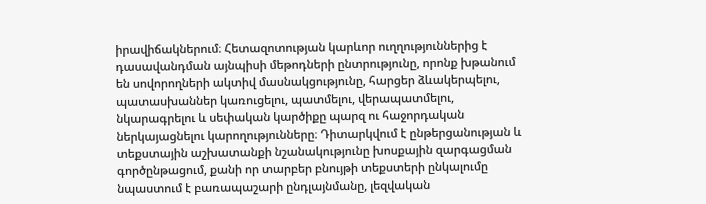իրավիճակներում։ Հետազոտության կարևոր ուղղություններից է դասավանդման այնպիսի մեթոդների ընտրությունը, որոնք խթանում են սովորողների ակտիվ մասնակցությունը, հարցեր ձևակերպելու, պատասխաններ կառուցելու, պատմելու, վերապատմելու, նկարագրելու և սեփական կարծիքը պարզ ու հաջորդական ներկայացնելու կարողությունները։ Դիտարկվում է ընթերցանության և տեքստային աշխատանքի նշանակությունը խոսքային զարգացման գործընթացում, քանի որ տարբեր բնույթի տեքստերի ընկալումը նպաստում է բառապաշարի ընդլայնմանը, լեզվական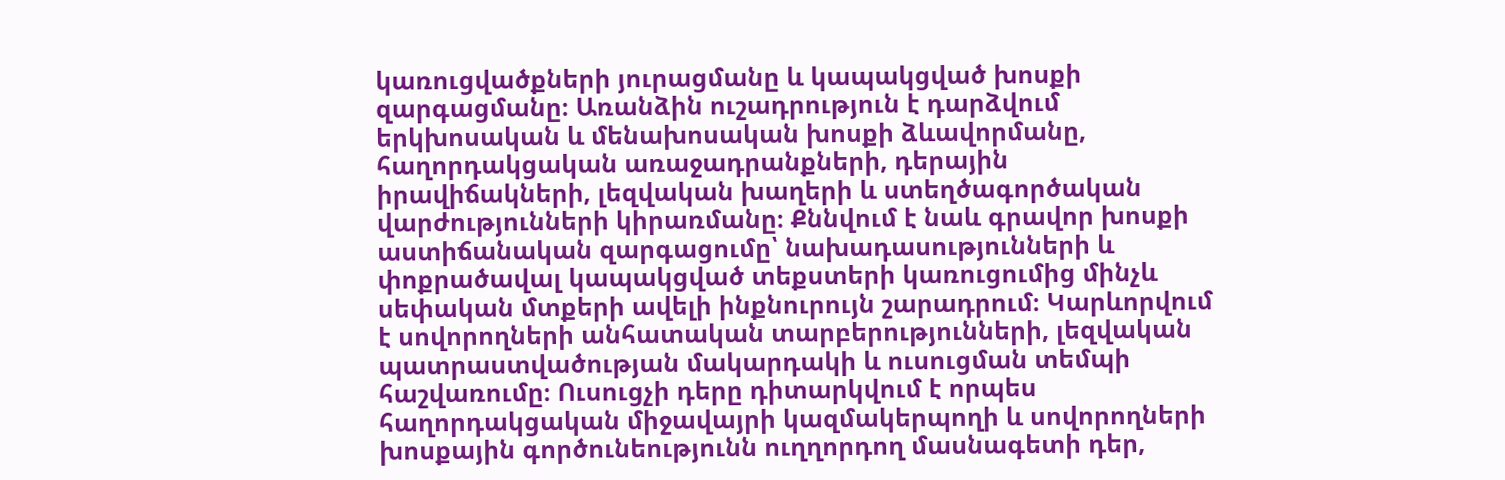կառուցվածքների յուրացմանը և կապակցված խոսքի զարգացմանը։ Առանձին ուշադրություն է դարձվում երկխոսական և մենախոսական խոսքի ձևավորմանը, հաղորդակցական առաջադրանքների, դերային իրավիճակների, լեզվական խաղերի և ստեղծագործական վարժությունների կիրառմանը։ Քննվում է նաև գրավոր խոսքի աստիճանական զարգացումը՝ նախադասությունների և փոքրածավալ կապակցված տեքստերի կառուցումից մինչև սեփական մտքերի ավելի ինքնուրույն շարադրում։ Կարևորվում է սովորողների անհատական տարբերությունների, լեզվական պատրաստվածության մակարդակի և ուսուցման տեմպի հաշվառումը։ Ուսուցչի դերը դիտարկվում է որպես հաղորդակցական միջավայրի կազմակերպողի և սովորողների խոսքային գործունեությունն ուղղորդող մասնագետի դեր,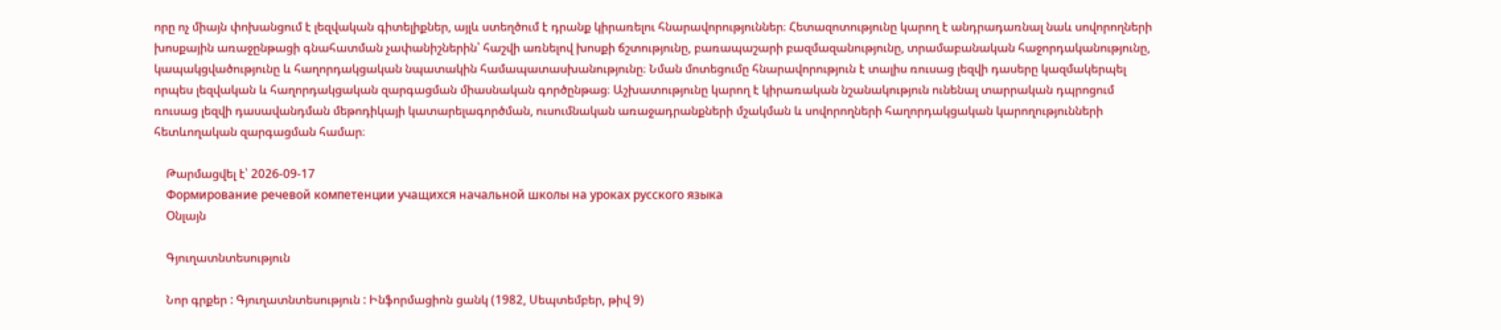որը ոչ միայն փոխանցում է լեզվական գիտելիքներ, այլև ստեղծում է դրանք կիրառելու հնարավորություններ։ Հետազոտությունը կարող է անդրադառնալ նաև սովորողների խոսքային առաջընթացի գնահատման չափանիշներին՝ հաշվի առնելով խոսքի ճշտությունը, բառապաշարի բազմազանությունը, տրամաբանական հաջորդականությունը, կապակցվածությունը և հաղորդակցական նպատակին համապատասխանությունը։ Նման մոտեցումը հնարավորություն է տալիս ռուսաց լեզվի դասերը կազմակերպել որպես լեզվական և հաղորդակցական զարգացման միասնական գործընթաց։ Աշխատությունը կարող է կիրառական նշանակություն ունենալ տարրական դպրոցում ռուսաց լեզվի դասավանդման մեթոդիկայի կատարելագործման, ուսումնական առաջադրանքների մշակման և սովորողների հաղորդակցական կարողությունների հետևողական զարգացման համար։

    Թարմացվել է՝ 2026-09-17
    Формирование речевой компетенции учащихся начальной школы на уроках русского языка
    Օնլայն

    Գյուղատնտեսություն

    Նոր գրքեր : Գյուղատնտեսություն : Ինֆորմացիոն ցանկ (1982, Սեպտեմբեր, թիվ 9)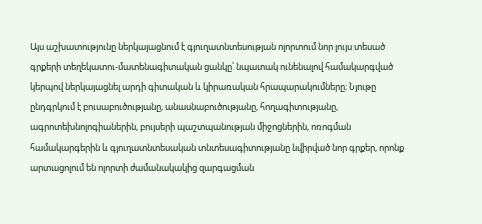Այս աշխատությունը ներկայացնում է գյուղատնտեսության ոլորտում նոր լույս տեսած գրքերի տեղեկատու-մատենագիտական ցանկը՝ նպատակ ունենալով համակարգված կերպով ներկայացնել արդի գիտական և կիրառական հրապարակումները։ Նյութը ընդգրկում է բուսաբուծությանը, անասնաբուծությանը, հողագիտությանը, ագրոտեխնոլոգիաներին, բույսերի պաշտպանության միջոցներին, ոռոգման համակարգերին և գյուղատնտեսական տնտեսագիտությանը նվիրված նոր գրքեր, որոնք արտացոլում են ոլորտի ժամանակակից զարգացման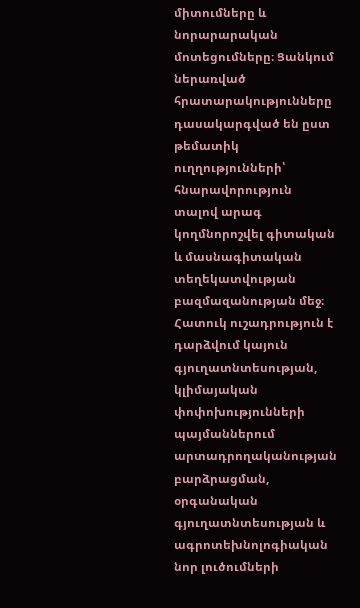միտումները և նորարարական մոտեցումները։ Ցանկում ներառված հրատարակությունները դասակարգված են ըստ թեմատիկ ուղղությունների՝ հնարավորություն տալով արագ կողմնորոշվել գիտական և մասնագիտական տեղեկատվության բազմազանության մեջ։ Հատուկ ուշադրություն է դարձվում կայուն գյուղատնտեսության, կլիմայական փոփոխությունների պայմաններում արտադրողականության բարձրացման, օրգանական գյուղատնտեսության և ագրոտեխնոլոգիական նոր լուծումների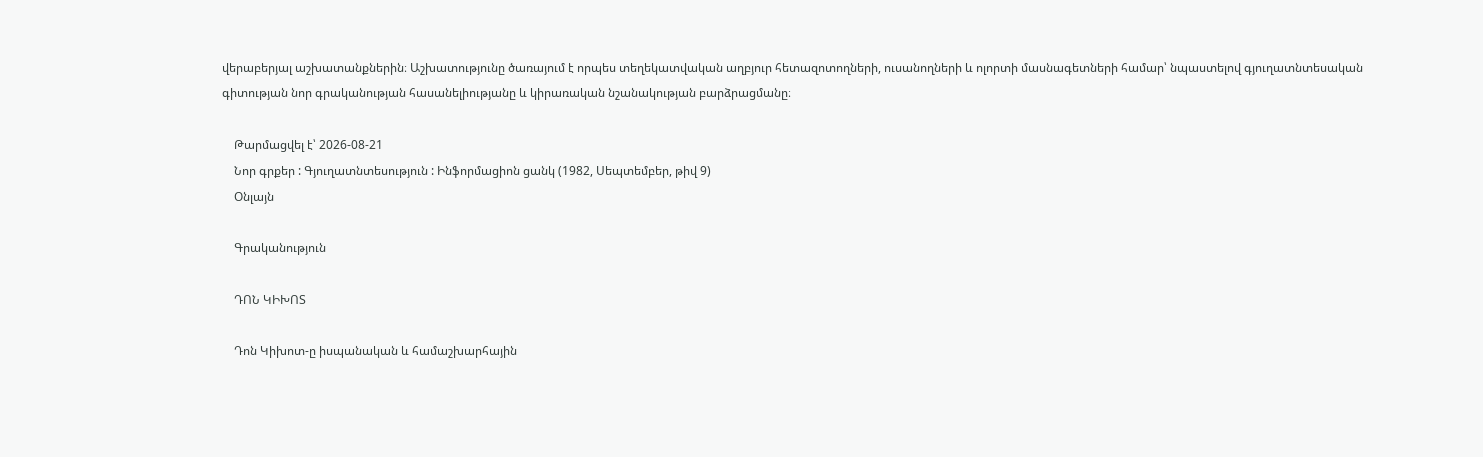վերաբերյալ աշխատանքներին։ Աշխատությունը ծառայում է որպես տեղեկատվական աղբյուր հետազոտողների, ուսանողների և ոլորտի մասնագետների համար՝ նպաստելով գյուղատնտեսական գիտության նոր գրականության հասանելիությանը և կիրառական նշանակության բարձրացմանը։

    Թարմացվել է՝ 2026-08-21
    Նոր գրքեր : Գյուղատնտեսություն : Ինֆորմացիոն ցանկ (1982, Սեպտեմբեր, թիվ 9)
    Օնլայն

    Գրականություն

    ԴՈՆ ԿԻԽՈՏ

    Դոն Կիխոտ-ը իսպանական և համաշխարհային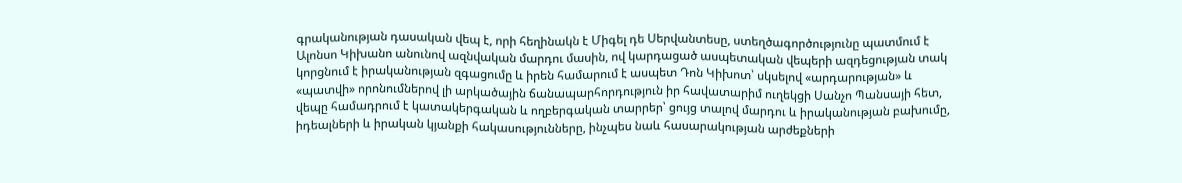գրականության դասական վեպ է, որի հեղինակն է Միգել դե Սերվանտեսը, ստեղծագործությունը պատմում է Ալոնսո Կիխանո անունով ազնվական մարդու մասին, ով կարդացած ասպետական վեպերի ազդեցության տակ կորցնում է իրականության զգացումը և իրեն համարում է ասպետ Դոն Կիխոտ՝ սկսելով «արդարության» և «պատվի» որոնումներով լի արկածային ճանապարհորդություն իր հավատարիմ ուղեկցի Սանչո Պանսայի հետ, վեպը համադրում է կատակերգական և ողբերգական տարրեր՝ ցույց տալով մարդու և իրականության բախումը, իդեալների և իրական կյանքի հակասությունները, ինչպես նաև հասարակության արժեքների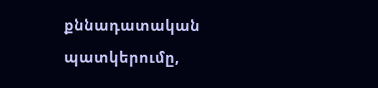քննադատական պատկերումը,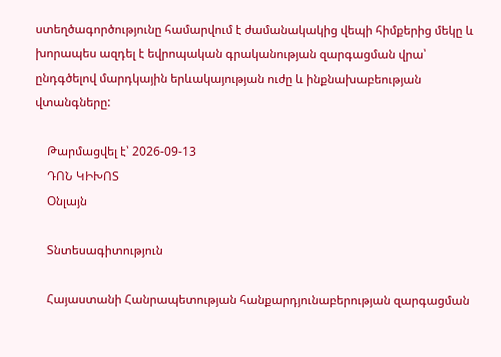ստեղծագործությունը համարվում է ժամանակակից վեպի հիմքերից մեկը և խորապես ազդել է եվրոպական գրականության զարգացման վրա՝ ընդգծելով մարդկային երևակայության ուժը և ինքնախաբեության վտանգները:

    Թարմացվել է՝ 2026-09-13
    ԴՈՆ ԿԻԽՈՏ
    Օնլայն

    Տնտեսագիտություն

    Հայաստանի Հանրապետության հանքարդյունաբերության զարգացման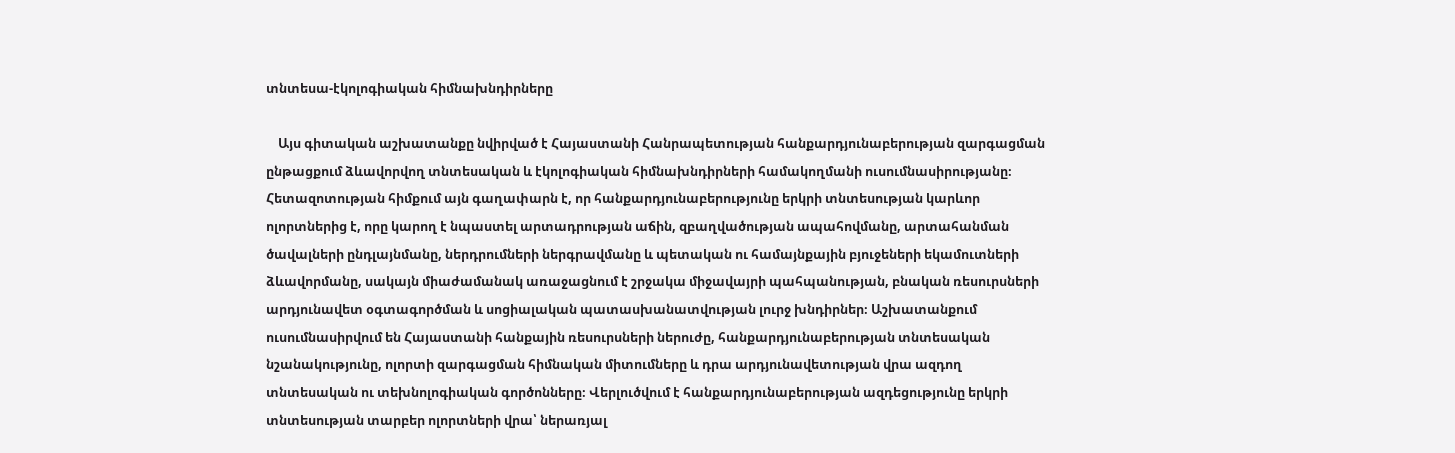տնտեսա-էկոլոգիական հիմնախնդիրները

    Այս գիտական աշխատանքը նվիրված է Հայաստանի Հանրապետության հանքարդյունաբերության զարգացման ընթացքում ձևավորվող տնտեսական և էկոլոգիական հիմնախնդիրների համակողմանի ուսումնասիրությանը։ Հետազոտության հիմքում այն գաղափարն է, որ հանքարդյունաբերությունը երկրի տնտեսության կարևոր ոլորտներից է, որը կարող է նպաստել արտադրության աճին, զբաղվածության ապահովմանը, արտահանման ծավալների ընդլայնմանը, ներդրումների ներգրավմանը և պետական ու համայնքային բյուջեների եկամուտների ձևավորմանը, սակայն միաժամանակ առաջացնում է շրջակա միջավայրի պահպանության, բնական ռեսուրսների արդյունավետ օգտագործման և սոցիալական պատասխանատվության լուրջ խնդիրներ։ Աշխատանքում ուսումնասիրվում են Հայաստանի հանքային ռեսուրսների ներուժը, հանքարդյունաբերության տնտեսական նշանակությունը, ոլորտի զարգացման հիմնական միտումները և դրա արդյունավետության վրա ազդող տնտեսական ու տեխնոլոգիական գործոնները։ Վերլուծվում է հանքարդյունաբերության ազդեցությունը երկրի տնտեսության տարբեր ոլորտների վրա՝ ներառյալ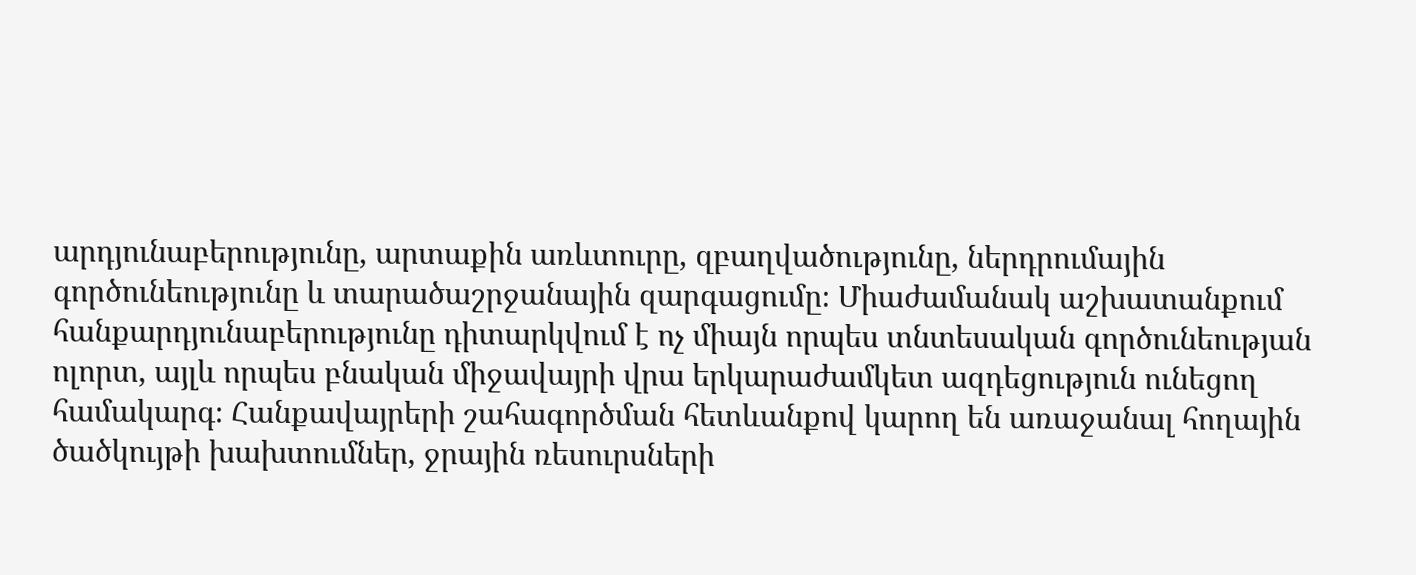արդյունաբերությունը, արտաքին առևտուրը, զբաղվածությունը, ներդրումային գործունեությունը և տարածաշրջանային զարգացումը։ Միաժամանակ աշխատանքում հանքարդյունաբերությունը դիտարկվում է ոչ միայն որպես տնտեսական գործունեության ոլորտ, այլև որպես բնական միջավայրի վրա երկարաժամկետ ազդեցություն ունեցող համակարգ։ Հանքավայրերի շահագործման հետևանքով կարող են առաջանալ հողային ծածկույթի խախտումներ, ջրային ռեսուրսների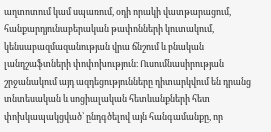աղտոտում կամ սպառում, օդի որակի վատթարացում, հանքարդյունաբերական թափոնների կուտակում, կենսաբազմազանության վրա ճնշում և բնական լանդշաֆտների փոփոխություն։ Ուսումնասիրության շրջանակում այդ ազդեցությունները դիտարկվում են դրանց տնտեսական և սոցիալական հետևանքների հետ փոխկապակցված՝ ընդգծելով այն հանգամանքը, որ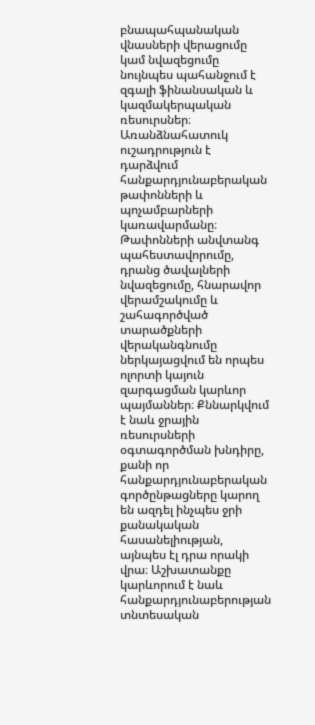բնապահպանական վնասների վերացումը կամ նվազեցումը նույնպես պահանջում է զգալի ֆինանսական և կազմակերպական ռեսուրսներ։ Առանձնահատուկ ուշադրություն է դարձվում հանքարդյունաբերական թափոնների և պոչամբարների կառավարմանը։ Թափոնների անվտանգ պահեստավորումը, դրանց ծավալների նվազեցումը, հնարավոր վերամշակումը և շահագործված տարածքների վերականգնումը ներկայացվում են որպես ոլորտի կայուն զարգացման կարևոր պայմաններ։ Քննարկվում է նաև ջրային ռեսուրսների օգտագործման խնդիրը, քանի որ հանքարդյունաբերական գործընթացները կարող են ազդել ինչպես ջրի քանակական հասանելիության, այնպես էլ դրա որակի վրա։ Աշխատանքը կարևորում է նաև հանքարդյունաբերության տնտեսական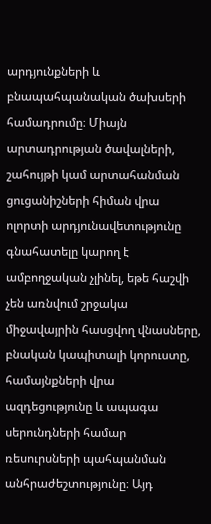արդյունքների և բնապահպանական ծախսերի համադրումը։ Միայն արտադրության ծավալների, շահույթի կամ արտահանման ցուցանիշների հիման վրա ոլորտի արդյունավետությունը գնահատելը կարող է ամբողջական չլինել, եթե հաշվի չեն առնվում շրջակա միջավայրին հասցվող վնասները, բնական կապիտալի կորուստը, համայնքների վրա ազդեցությունը և ապագա սերունդների համար ռեսուրսների պահպանման անհրաժեշտությունը։ Այդ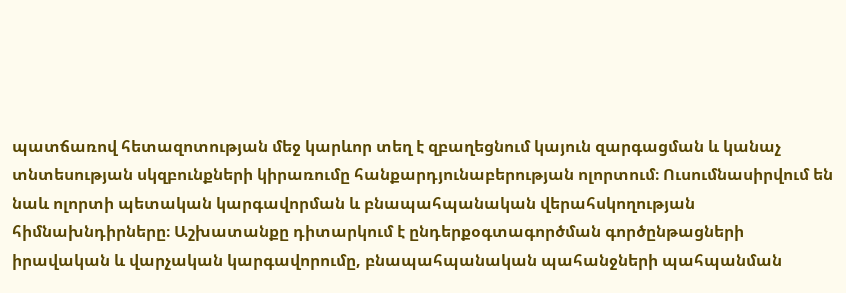պատճառով հետազոտության մեջ կարևոր տեղ է զբաղեցնում կայուն զարգացման և կանաչ տնտեսության սկզբունքների կիրառումը հանքարդյունաբերության ոլորտում։ Ուսումնասիրվում են նաև ոլորտի պետական կարգավորման և բնապահպանական վերահսկողության հիմնախնդիրները։ Աշխատանքը դիտարկում է ընդերքօգտագործման գործընթացների իրավական և վարչական կարգավորումը, բնապահպանական պահանջների պահպանման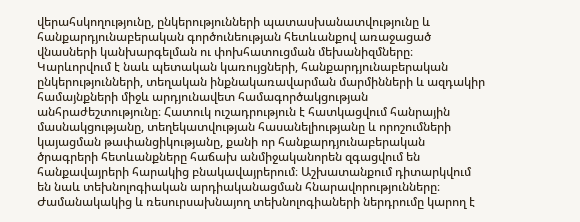վերահսկողությունը, ընկերությունների պատասխանատվությունը և հանքարդյունաբերական գործունեության հետևանքով առաջացած վնասների կանխարգելման ու փոխհատուցման մեխանիզմները։ Կարևորվում է նաև պետական կառույցների, հանքարդյունաբերական ընկերությունների, տեղական ինքնակառավարման մարմինների և ազդակիր համայնքների միջև արդյունավետ համագործակցության անհրաժեշտությունը։ Հատուկ ուշադրություն է հատկացվում հանրային մասնակցությանը, տեղեկատվության հասանելիությանը և որոշումների կայացման թափանցիկությանը, քանի որ հանքարդյունաբերական ծրագրերի հետևանքները հաճախ անմիջականորեն զգացվում են հանքավայրերի հարակից բնակավայրերում։ Աշխատանքում դիտարկվում են նաև տեխնոլոգիական արդիականացման հնարավորությունները։ Ժամանակակից և ռեսուրսախնայող տեխնոլոգիաների ներդրումը կարող է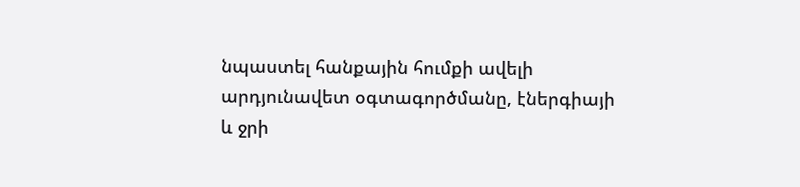նպաստել հանքային հումքի ավելի արդյունավետ օգտագործմանը, էներգիայի և ջրի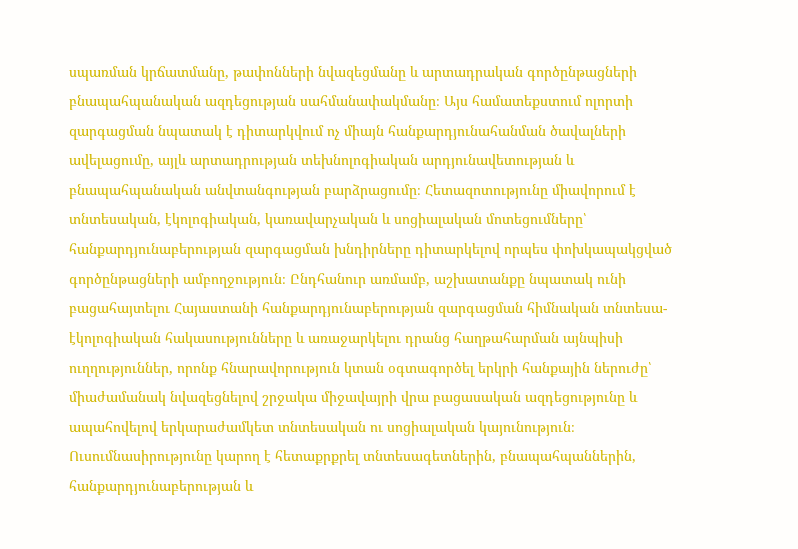սպառման կրճատմանը, թափոնների նվազեցմանը և արտադրական գործընթացների բնապահպանական ազդեցության սահմանափակմանը։ Այս համատեքստում ոլորտի զարգացման նպատակ է դիտարկվում ոչ միայն հանքարդյունահանման ծավալների ավելացումը, այլև արտադրության տեխնոլոգիական արդյունավետության և բնապահպանական անվտանգության բարձրացումը։ Հետազոտությունը միավորում է տնտեսական, էկոլոգիական, կառավարչական և սոցիալական մոտեցումները՝ հանքարդյունաբերության զարգացման խնդիրները դիտարկելով որպես փոխկապակցված գործընթացների ամբողջություն։ Ընդհանուր առմամբ, աշխատանքը նպատակ ունի բացահայտելու Հայաստանի հանքարդյունաբերության զարգացման հիմնական տնտեսա-էկոլոգիական հակասությունները և առաջարկելու դրանց հաղթահարման այնպիսի ուղղություններ, որոնք հնարավորություն կտան օգտագործել երկրի հանքային ներուժը՝ միաժամանակ նվազեցնելով շրջակա միջավայրի վրա բացասական ազդեցությունը և ապահովելով երկարաժամկետ տնտեսական ու սոցիալական կայունություն։ Ուսումնասիրությունը կարող է հետաքրքրել տնտեսագետներին, բնապահպաններին, հանքարդյունաբերության և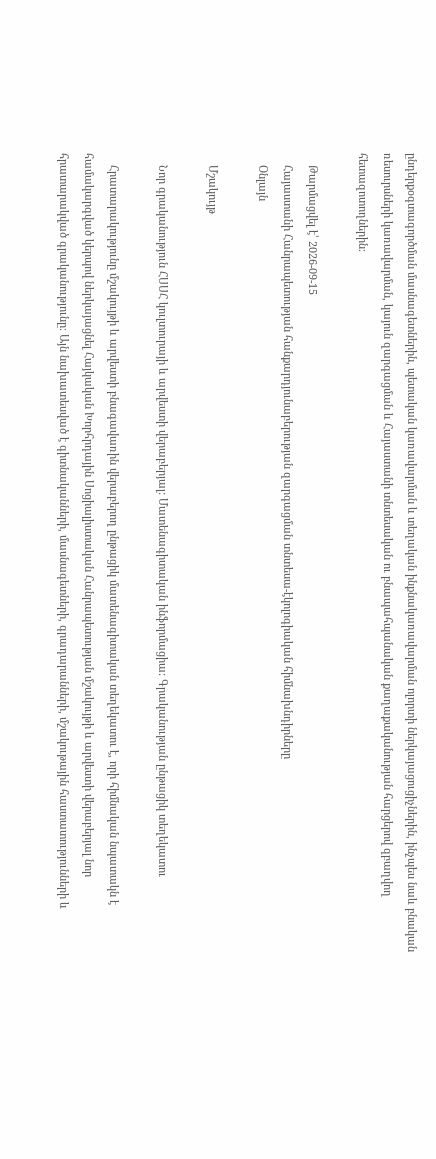ընդերքօգտագործման մասնագետներին, պետական կառավարման և տեղական ինքնակառավարման ոլորտի ներկայացուցիչներին, ինչպես նաև բնական ռեսուրսների կառավարման, կայուն զարգացման և Հայաստանի տնտեսական ու բնապահպանական քաղաքականության հարցերով զբաղվող հետազոտողներին։

    Թարմացվել է՝ 2026-09-15
    Հայաստանի Հանրապետության հանքարդյունաբերության զարգացման տնտեսա-էկոլոգիական հիմնախնդիրները
    Օնլայն

    Մշակույթ

    Նոր գրականություն ՀՍՍՀ կուլտուրայի և արվեստի վերաբերյալ: Մատենագիտական ինֆորմացիա: Գրականության ընթացիկ տեղեկատու

    Հրատարակությունը մշակույթի և արվեստի բնագավառին վերաբերող ընթացիկ մատենագիտական տեղեկատու է, որի հիմնական նպատակն է համակարգված կերպով ներկայացնել Հայկական Խորհրդային Սոցիալիստական Հանրապետության մշակույթի և արվեստի վերաբերյալ նոր հրատարակված գրականությունը։ Այն նախատեսված է գիտնականների, մասնագետների, գրադարանների, մշակութային հաստատությունների և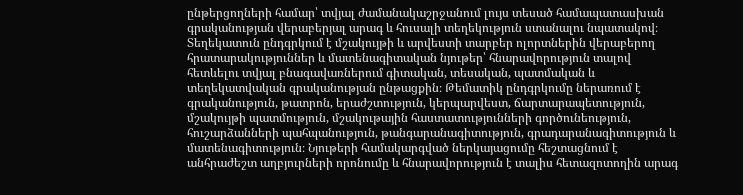ընթերցողների համար՝ տվյալ ժամանակաշրջանում լույս տեսած համապատասխան գրականության վերաբերյալ արագ և հուսալի տեղեկություն ստանալու նպատակով։ Տեղեկատուն ընդգրկում է մշակույթի և արվեստի տարբեր ոլորտներին վերաբերող հրատարակություններ և մատենագիտական նյութեր՝ հնարավորություն տալով հետևելու տվյալ բնագավառներում գիտական, տեսական, պատմական և տեղեկատվական գրականության ընթացքին։ Թեմատիկ ընդգրկումը ներառում է գրականություն, թատրոն, երաժշտություն, կերպարվեստ, ճարտարապետություն, մշակույթի պատմություն, մշակութային հաստատությունների գործունեություն, հուշարձանների պահպանություն, թանգարանագիտություն, գրադարանագիտություն և մատենագիտություն։ Նյութերի համակարգված ներկայացումը հեշտացնում է անհրաժեշտ աղբյուրների որոնումը և հնարավորություն է տալիս հետազոտողին արագ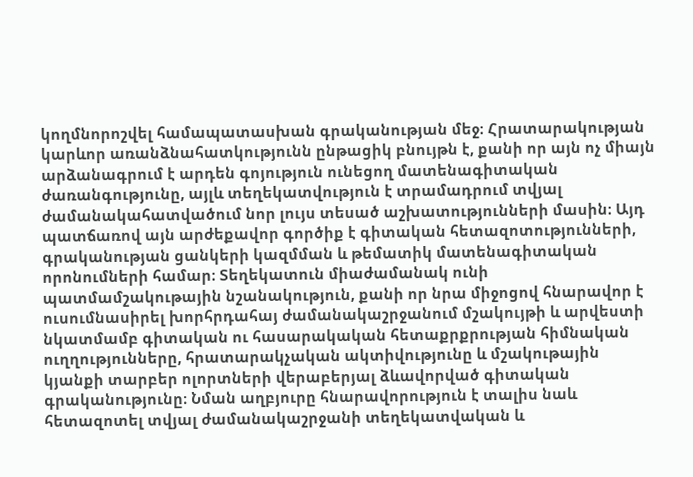կողմնորոշվել համապատասխան գրականության մեջ։ Հրատարակության կարևոր առանձնահատկությունն ընթացիկ բնույթն է, քանի որ այն ոչ միայն արձանագրում է արդեն գոյություն ունեցող մատենագիտական ժառանգությունը, այլև տեղեկատվություն է տրամադրում տվյալ ժամանակահատվածում նոր լույս տեսած աշխատությունների մասին։ Այդ պատճառով այն արժեքավոր գործիք է գիտական հետազոտությունների, գրականության ցանկերի կազմման և թեմատիկ մատենագիտական որոնումների համար։ Տեղեկատուն միաժամանակ ունի պատմամշակութային նշանակություն, քանի որ նրա միջոցով հնարավոր է ուսումնասիրել խորհրդահայ ժամանակաշրջանում մշակույթի և արվեստի նկատմամբ գիտական ու հասարակական հետաքրքրության հիմնական ուղղությունները, հրատարակչական ակտիվությունը և մշակութային կյանքի տարբեր ոլորտների վերաբերյալ ձևավորված գիտական գրականությունը։ Նման աղբյուրը հնարավորություն է տալիս նաև հետազոտել տվյալ ժամանակաշրջանի տեղեկատվական և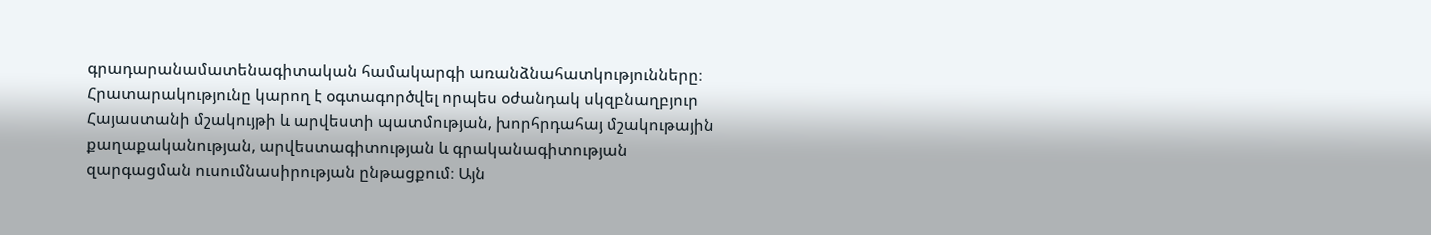գրադարանամատենագիտական համակարգի առանձնահատկությունները։ Հրատարակությունը կարող է օգտագործվել որպես օժանդակ սկզբնաղբյուր Հայաստանի մշակույթի և արվեստի պատմության, խորհրդահայ մշակութային քաղաքականության, արվեստագիտության և գրականագիտության զարգացման ուսումնասիրության ընթացքում։ Այն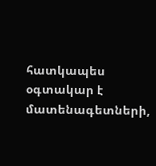հատկապես օգտակար է մատենագետների,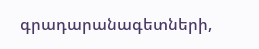գրադարանագետների,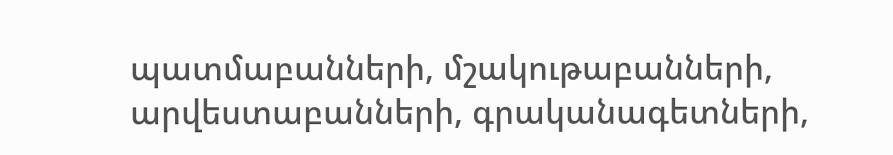պատմաբանների, մշակութաբանների, արվեստաբանների, գրականագետների,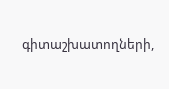գիտաշխատողների,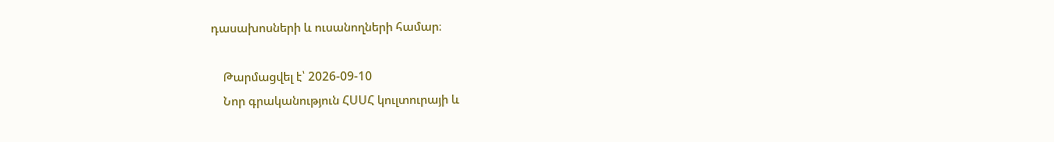դասախոսների և ուսանողների համար։

    Թարմացվել է՝ 2026-09-10
    Նոր գրականություն ՀՍՍՀ կուլտուրայի և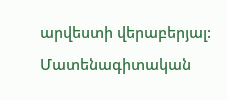արվեստի վերաբերյալ: Մատենագիտական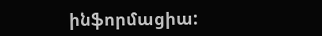ինֆորմացիա: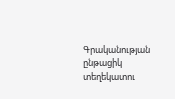Գրականության ընթացիկ տեղեկատու